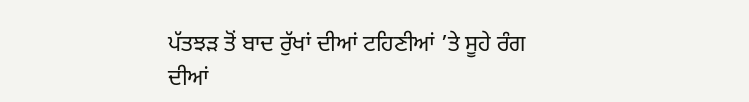ਪੱਤਝੜ ਤੋਂ ਬਾਦ ਰੁੱਖਾਂ ਦੀਆਂ ਟਹਿਣੀਆਂ ’ਤੇ ਸੂਹੇ ਰੰਗ ਦੀਆਂ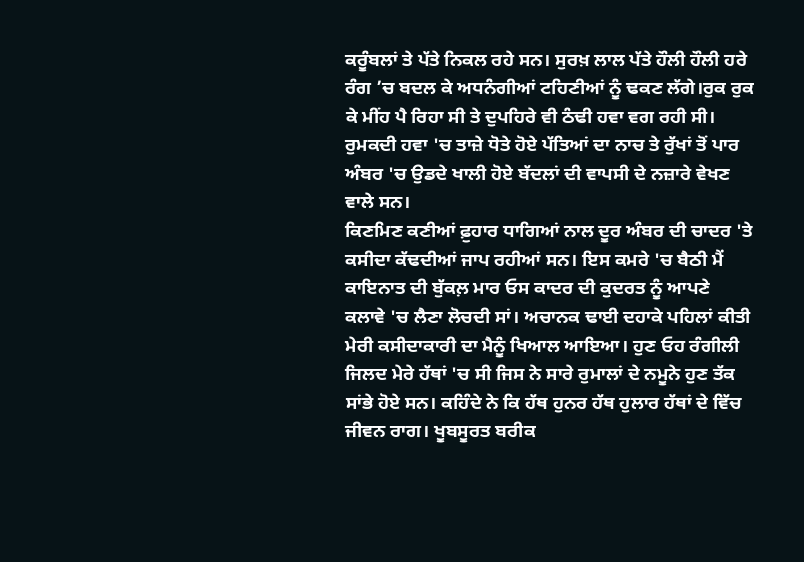ਕਰੂੰਬਲਾਂ ਤੇ ਪੱਤੇ ਨਿਕਲ ਰਹੇ ਸਨ। ਸੁਰਖ਼ ਲਾਲ ਪੱਤੇ ਹੌਲੀ ਹੌਲੀ ਹਰੇ ਰੰਗ ’ਚ ਬਦਲ ਕੇ ਅਧਨੰਗੀਆਂ ਟਹਿਣੀਆਂ ਨੂੰ ਢਕਣ ਲੱਗੇ।ਰੁਕ ਰੁਕ ਕੇ ਮੀਂਹ ਪੈ ਰਿਹਾ ਸੀ ਤੇ ਦੁਪਹਿਰੇ ਵੀ ਠੰਢੀ ਹਵਾ ਵਗ ਰਹੀ ਸੀ। ਰੁਮਕਦੀ ਹਵਾ 'ਚ ਤਾਜ਼ੇ ਧੋਤੇ ਹੋਏ ਪੱਤਿਆਂ ਦਾ ਨਾਚ ਤੇ ਰੁੱਖਾਂ ਤੋਂ ਪਾਰ ਅੰਬਰ 'ਚ ਉਡਦੇ ਖਾਲੀ ਹੋਏ ਬੱਦਲਾਂ ਦੀ ਵਾਪਸੀ ਦੇ ਨਜ਼ਾਰੇ ਵੇਖਣ ਵਾਲੇ ਸਨ।
ਕਿਣਮਿਣ ਕਣੀਆਂ ਫ਼ੁਹਾਰ ਧਾਗਿਆਂ ਨਾਲ ਦੂਰ ਅੰਬਰ ਦੀ ਚਾਦਰ 'ਤੇ ਕਸੀਦਾ ਕੱਢਦੀਆਂ ਜਾਪ ਰਹੀਆਂ ਸਨ। ਇਸ ਕਮਰੇ 'ਚ ਬੈਠੀ ਮੈਂ ਕਾਇਨਾਤ ਦੀ ਬੁੱਕਲ਼ ਮਾਰ ਓਸ ਕਾਦਰ ਦੀ ਕੁਦਰਤ ਨੂੰ ਆਪਣੇ ਕਲਾਵੇ 'ਚ ਲੈਣਾ ਲੋਚਦੀ ਸਾਂ। ਅਚਾਨਕ ਢਾਈ ਦਹਾਕੇ ਪਹਿਲਾਂ ਕੀਤੀ ਮੇਰੀ ਕਸੀਦਾਕਾਰੀ ਦਾ ਮੈਨੂੰ ਖਿਆਲ ਆਇਆ। ਹੁਣ ਓਹ ਰੰਗੀਲੀ ਜਿਲਦ ਮੇਰੇ ਹੱਥਾਂ 'ਚ ਸੀ ਜਿਸ ਨੇ ਸਾਰੇ ਰੁਮਾਲਾਂ ਦੇ ਨਮੂਨੇ ਹੁਣ ਤੱਕ ਸਾਂਭੇ ਹੋਏ ਸਨ। ਕਹਿੰਦੇ ਨੇ ਕਿ ਹੱਥ ਹੁਨਰ ਹੱਥ ਹੁਲਾਰ ਹੱਥਾਂ ਦੇ ਵਿੱਚ ਜੀਵਨ ਰਾਗ। ਖੂਬਸੂਰਤ ਬਰੀਕ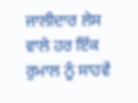ਜਾਲੀਦਾਰ ਲੇਸ ਵਾਲੇ ਹਰ ਇੱਕ ਰੁਮਾਲ ਨੂੰ ਸਾਹਵੇਂ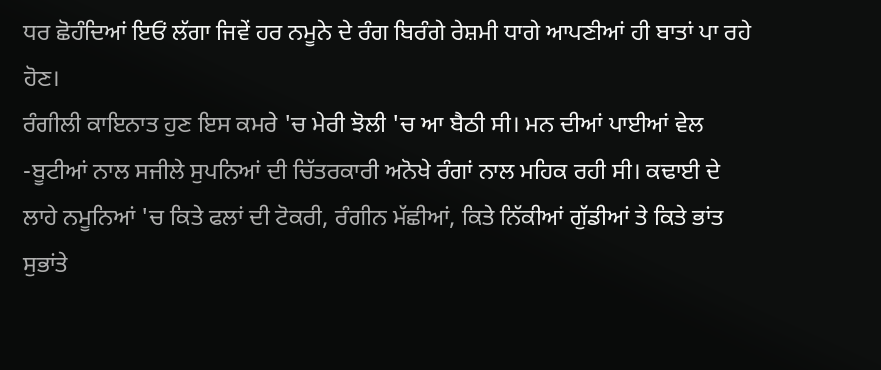ਧਰ ਛੋਹੰਦਿਆਂ ਇਓਂ ਲੱਗਾ ਜਿਵੇਂ ਹਰ ਨਮੂਨੇ ਦੇ ਰੰਗ ਬਿਰੰਗੇ ਰੇਸ਼ਮੀ ਧਾਗੇ ਆਪਣੀਆਂ ਹੀ ਬਾਤਾਂ ਪਾ ਰਹੇ ਹੋਣ।
ਰੰਗੀਲੀ ਕਾਇਨਾਤ ਹੁਣ ਇਸ ਕਮਰੇ 'ਚ ਮੇਰੀ ਝੋਲੀ 'ਚ ਆ ਬੈਠੀ ਸੀ। ਮਨ ਦੀਆਂ ਪਾਈਆਂ ਵੇਲ -ਬੂਟੀਆਂ ਨਾਲ ਸਜੀਲੇ ਸੁਪਨਿਆਂ ਦੀ ਚਿੱਤਰਕਾਰੀ ਅਨੋਖੇ ਰੰਗਾਂ ਨਾਲ ਮਹਿਕ ਰਹੀ ਸੀ। ਕਢਾਈ ਦੇ ਲਾਹੇ ਨਮੂਨਿਆਂ 'ਚ ਕਿਤੇ ਫਲਾਂ ਦੀ ਟੋਕਰੀ, ਰੰਗੀਨ ਮੱਛੀਆਂ, ਕਿਤੇ ਨਿੱਕੀਆਂ ਗੁੱਡੀਆਂ ਤੇ ਕਿਤੇ ਭਾਂਤ ਸੁਭਾਂਤੇ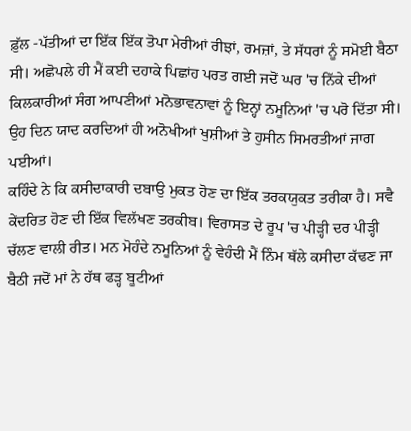ਫ਼ੁੱਲ -ਪੱਤੀਆਂ ਦਾ ਇੱਕ ਇੱਕ ਤੋਪਾ ਮੇਰੀਆਂ ਰੀਝਾਂ, ਰਮਜ਼ਾਂ, ਤੇ ਸੱਧਰਾਂ ਨੂੰ ਸਮੋਈ ਬੈਠਾ ਸੀ। ਅਛੋਪਲੇ ਹੀ ਮੈਂ ਕਈ ਦਹਾਕੇ ਪਿਛਾਂਹ ਪਰਤ ਗਈ ਜਦੋਂ ਘਰ 'ਚ ਨਿੱਕੇ ਦੀਆਂ ਕਿਲਕਾਰੀਆਂ ਸੰਗ ਆਪਣੀਆਂ ਮਨੋਭਾਵਨਾਵਾਂ ਨੂੰ ਇਨ੍ਹਾਂ ਨਮੂਨਿਆਂ 'ਚ ਪਰੋ ਦਿੱਤਾ ਸੀ। ਉਹ ਦਿਨ ਯਾਦ ਕਰਦਿਆਂ ਹੀ ਅਨੋਖੀਆਂ ਖੁਸ਼ੀਆਂ ਤੇ ਹੁਸੀਨ ਸਿਮਰਤੀਆਂ ਜਾਗ ਪਈਆਂ।
ਕਹਿੰਦੇ ਨੇ ਕਿ ਕਸੀਦਾਕਾਰੀ ਦਬਾਉ ਮੁਕਤ ਹੋਣ ਦਾ ਇੱਕ ਤਰਕਯੁਕਤ ਤਰੀਕਾ ਹੈ। ਸਵੈ ਕੇਂਦਰਿਤ ਹੋਣ ਦੀ ਇੱਕ ਵਿਲੱਖਣ ਤਰਕੀਬ। ਵਿਰਾਸਤ ਦੇ ਰੂਪ 'ਚ ਪੀੜ੍ਹੀ ਦਰ ਪੀੜ੍ਹੀ ਚੱਲਣ ਵਾਲੀ ਰੀਤ। ਮਨ ਮੋਹੰਦੇ ਨਮੂਨਿਆਂ ਨੂੰ ਵੇਹੰਦੀ ਮੈਂ ਨਿੰਮ ਥੱਲੇ ਕਸੀਦਾ ਕੱਢਣ ਜਾ ਬੈਠੀ ਜਦੋਂ ਮਾਂ ਨੇ ਹੱਥ ਫੜ੍ਹ ਬੂਟੀਆਂ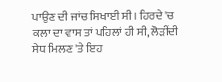ਪਾਉਣ ਦੀ ਜਾਂਚ ਸਿਖਾਈ ਸੀ। ਹਿਰਦੇ 'ਚ ਕਲਾ ਦਾ ਵਾਸ ਤਾਂ ਪਹਿਲਾਂ ਹੀ ਸੀ, ਲੋੜੀਂਦੀ ਸੇਧ ਮਿਲਣ 'ਤੇ ਇਹ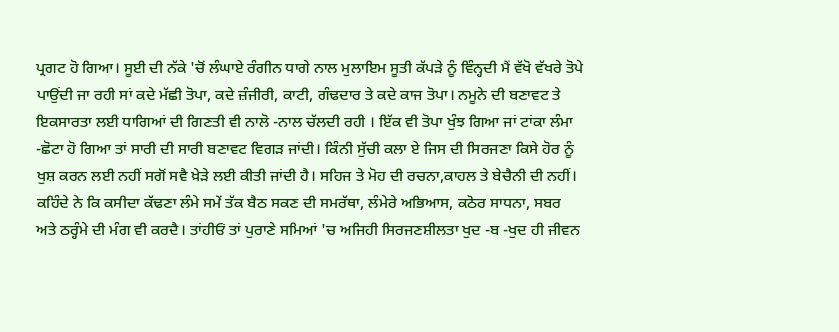ਪ੍ਰਗਟ ਹੋ ਗਿਆ। ਸੂਈ ਦੀ ਨੱਕੇ 'ਚੋਂ ਲੰਘਾਏ ਰੰਗੀਨ ਧਾਗੇ ਨਾਲ ਮੁਲਾਇਮ ਸੂਤੀ ਕੱਪੜੇ ਨੂੰ ਵਿੰਨ੍ਹਦੀ ਮੈਂ ਵੱਖੋ ਵੱਖਰੇ ਤੋਪੇ ਪਾਉਂਦੀ ਜਾ ਰਹੀ ਸਾਂ ਕਦੇ ਮੱਛੀ ਤੋਪਾ, ਕਦੇ ਜ਼ੰਜੀਰੀ, ਕਾਟੀ, ਗੰਢਦਾਰ ਤੇ ਕਦੇ ਕਾਜ ਤੋਪਾ। ਨਮੂਨੇ ਦੀ ਬਣਾਵਟ ਤੇ ਇਕਸਾਰਤਾ ਲਈ ਧਾਗਿਆਂ ਦੀ ਗਿਣਤੀ ਵੀ ਨਾਲੋ -ਨਾਲ ਚੱਲਦੀ ਰਹੀ । ਇੱਕ ਵੀ ਤੋਪਾ ਖੁੰਝ ਗਿਆ ਜਾਂ ਟਾਂਕਾ ਲੰਮਾ -ਛੋਟਾ ਹੋ ਗਿਆ ਤਾਂ ਸਾਰੀ ਦੀ ਸਾਰੀ ਬਣਾਵਟ ਵਿਗੜ ਜਾਂਦੀ। ਕਿੰਨੀ ਸੁੱਚੀ ਕਲਾ ਏ ਜਿਸ ਦੀ ਸਿਰਜਣਾ ਕਿਸੇ ਹੋਰ ਨੂੰ ਖੁਸ਼ ਕਰਨ ਲਈ ਨਹੀਂ ਸਗੋਂ ਸਵੈ ਖ਼ੇੜੇ ਲਈ ਕੀਤੀ ਜਾਂਦੀ ਹੈ। ਸਹਿਜ ਤੇ ਮੋਹ ਦੀ ਰਚਨਾ,ਕਾਹਲ ਤੇ ਬੇਚੈਨੀ ਦੀ ਨਹੀਂ।
ਕਹਿੰਦੇ ਨੇ ਕਿ ਕਸੀਦਾ ਕੱਢਣਾ ਲੰਮੇ ਸਮੇਂ ਤੱਕ ਬੈਠ ਸਕਣ ਦੀ ਸਮਰੱਥਾ, ਲੰਮੇਰੇ ਅਭਿਆਸ, ਕਠੋਰ ਸਾਧਨਾ, ਸਬਰ ਅਤੇ ਠਰ੍ਹੰਮੇ ਦੀ ਮੰਗ ਵੀ ਕਰਦੈ। ਤਾਂਹੀਓਂ ਤਾਂ ਪੁਰਾਣੇ ਸਮਿਆਂ 'ਚ ਅਜਿਹੀ ਸਿਰਜਣਸ਼ੀਲਤਾ ਖੁਦ -ਬ -ਖੁਦ ਹੀ ਜੀਵਨ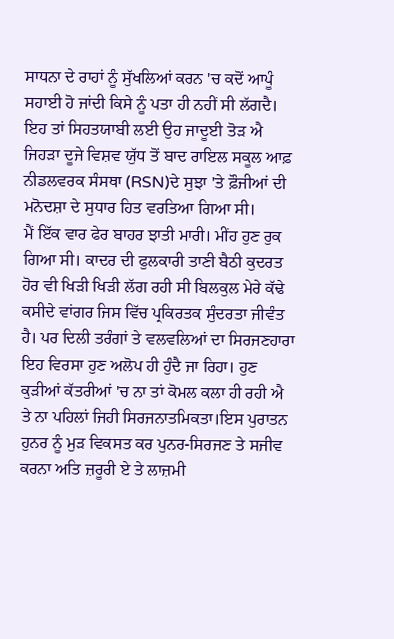ਸਾਧਨਾ ਦੇ ਰਾਹਾਂ ਨੂੰ ਸੁੱਖਲਿਆਂ ਕਰਨ 'ਚ ਕਦੋਂ ਆਪੂੰ ਸਹਾਈ ਹੋ ਜਾਂਦੀ ਕਿਸੇ ਨੂੰ ਪਤਾ ਹੀ ਨਹੀਂ ਸੀ ਲੱਗਦੈ। ਇਹ ਤਾਂ ਸਿਹਤਯਾਬੀ ਲਈ ਉਹ ਜਾਦੂਈ ਤੋੜ ਐ ਜਿਹੜਾ ਦੂਜੇ ਵਿਸ਼ਵ ਯੁੱਧ ਤੋਂ ਬਾਦ ਰਾਇਲ ਸਕੂਲ ਆਫ਼ ਨੀਡਲਵਰਕ ਸੰਸਥਾ (RSN)ਦੇ ਸੁਝਾ 'ਤੇ ਫ਼ੌਜੀਆਂ ਦੀ ਮਨੋਦਸ਼ਾ ਦੇ ਸੁਧਾਰ ਹਿਤ ਵਰਤਿਆ ਗਿਆ ਸੀ।
ਮੈਂ ਇੱਕ ਵਾਰ ਫੇਰ ਬਾਹਰ ਝਾਤੀ ਮਾਰੀ। ਮੀਂਹ ਹੁਣ ਰੁਕ ਗਿਆ ਸੀ। ਕਾਦਰ ਦੀ ਫੁਲਕਾਰੀ ਤਾਣੀ ਬੈਠੀ ਕੁਦਰਤ ਹੋਰ ਵੀ ਖਿੜੀ ਖਿੜੀ ਲੱਗ ਰਹੀ ਸੀ ਬਿਲਕੁਲ ਮੇਰੇ ਕੱਢੇ ਕਸੀਦੇ ਵਾਂਗਰ ਜਿਸ ਵਿੱਚ ਪ੍ਰਕਿਰਤਕ ਸੁੰਦਰਤਾ ਜੀਵੰਤ ਹੈ। ਪਰ ਦਿਲੀ ਤਰੰਗਾਂ ਤੇ ਵਲਵਲਿਆਂ ਦਾ ਸਿਰਜਣਹਾਰਾ ਇਹ ਵਿਰਸਾ ਹੁਣ ਅਲੋਪ ਹੀ ਹੁੰਦੈ ਜਾ ਰਿਹਾ। ਹੁਣ ਕੁੜੀਆਂ ਕੱਤਰੀਆਂ 'ਚ ਨਾ ਤਾਂ ਕੋਮਲ ਕਲਾ ਹੀ ਰਹੀ ਐ ਤੇ ਨਾ ਪਹਿਲਾਂ ਜਿਹੀ ਸਿਰਜਨਾਤਮਿਕਤਾ।ਇਸ ਪੁਰਾਤਨ ਹੁਨਰ ਨੂੰ ਮੁੜ ਵਿਕਸਤ ਕਰ ਪੁਨਰ-ਸਿਰਜਣ ਤੇ ਸਜੀਵ ਕਰਨਾ ਅਤਿ ਜ਼ਰੂਰੀ ਏ ਤੇ ਲਾਜ਼ਮੀ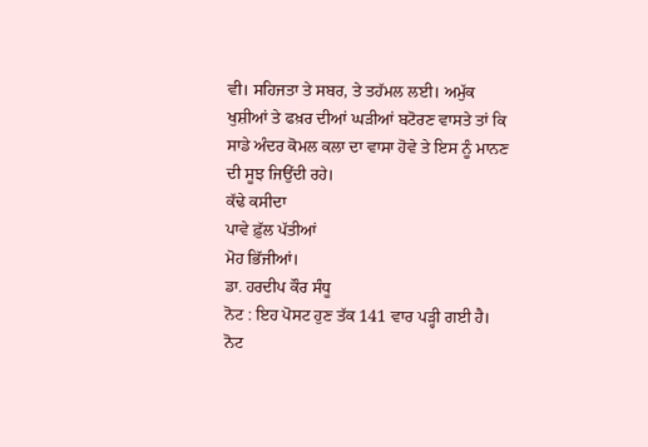ਵੀ। ਸਹਿਜਤਾ ਤੇ ਸਬਰ, ਤੇ ਤਹੱਮਲ ਲਈ। ਅਮੁੱਕ ਖੁਸ਼ੀਆਂ ਤੇ ਫਖ਼ਰ ਦੀਆਂ ਘੜੀਆਂ ਬਟੋਰਣ ਵਾਸਤੇ ਤਾਂ ਕਿ ਸਾਡੇ ਅੰਦਰ ਕੋਮਲ ਕਲਾ ਦਾ ਵਾਸਾ ਹੋਵੇ ਤੇ ਇਸ ਨੂੰ ਮਾਨਣ ਦੀ ਸੂਝ ਜਿਉਂਦੀ ਰਹੇ।
ਕੱਢੇ ਕਸੀਦਾ
ਪਾਵੇ ਫ਼ੁੱਲ ਪੱਤੀਆਂ
ਮੋਹ ਭਿੱਜੀਆਂ।
ਡਾ. ਹਰਦੀਪ ਕੌਰ ਸੰਧੂ
ਨੋਟ : ਇਹ ਪੋਸਟ ਹੁਣ ਤੱਕ 141 ਵਾਰ ਪੜ੍ਹੀ ਗਈ ਹੈ।
ਨੋਟ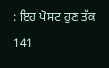: ਇਹ ਪੋਸਟ ਹੁਣ ਤੱਕ 141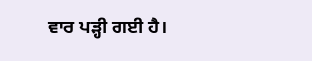ਵਾਰ ਪੜ੍ਹੀ ਗਈ ਹੈ।